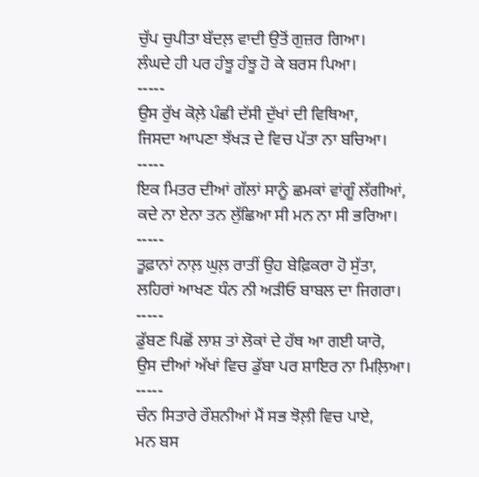ਚੁੱਪ ਚੁਪੀਤਾ ਬੱਦਲ਼ ਵਾਦੀ ਉਤੋਂ ਗੁਜ਼ਰ ਗਿਆ।
ਲੰਘਦੇ ਹੀ ਪਰ ਹੰਝੂ ਹੰਝੂ ਹੋ ਕੇ ਬਰਸ ਪਿਆ।
-----
ਉਸ ਰੁੱਖ ਕੋਲ਼ੇ ਪੰਛੀ ਦੱਸੀ ਦੁੱਖਾਂ ਦੀ ਵਿਥਿਆ,
ਜਿਸਦਾ ਆਪਣਾ ਝੱਖੜ ਦੇ ਵਿਚ ਪੱਤਾ ਨਾ ਬਚਿਆ।
-----
ਇਕ ਮਿਤਰ ਦੀਆਂ ਗੱਲਾਂ ਸਾਨੂੰ ਛਮਕਾਂ ਵਾਂਗੂੰ ਲੱਗੀਆਂ,
ਕਦੇ ਨਾ ਏਨਾ ਤਨ ਲੁੱਛਿਆ ਸੀ ਮਨ ਨਾ ਸੀ ਭਰਿਆ।
-----
ਤੂਫ਼ਾਨਾਂ ਨਾਲ਼ ਘੁਲ਼ ਰਾਤੀਂ ਉਹ ਬੇਫ਼ਿਕਰਾ ਹੋ ਸੁੱਤਾ,
ਲਹਿਰਾਂ ਆਖਣ ਧੰਨ ਨੀ ਅੜੀਓ ਬਾਬਲ ਦਾ ਜਿਗਰਾ।
-----
ਡੁੱਬਣ ਪਿਛੋਂ ਲਾਸ਼ ਤਾਂ ਲੋਕਾਂ ਦੇ ਹੱਥ ਆ ਗਈ ਯਾਰੋ,
ਉਸ ਦੀਆਂ ਅੱਖਾਂ ਵਿਚ ਡੁੱਬਾ ਪਰ ਸ਼ਾਇਰ ਨਾ ਮਿਲ਼ਿਆ।
-----
ਚੰਨ ਸਿਤਾਰੇ ਰੌਸ਼ਨੀਆਂ ਮੈਂ ਸਭ ਝੋਲ਼ੀ ਵਿਚ ਪਾਏ,
ਮਨ ਬਸ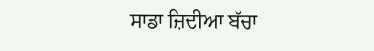ਸਾਡਾ ਜ਼ਿਦੀਆ ਬੱਚਾ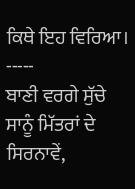ਕਿਥੇ ਇਹ ਵਿਰਿਆ।
-----
ਬਾਣੀ ਵਰਗੇ ਸੁੱਚੇ ਸਾਨੂੰ ਮਿੱਤਰਾਂ ਦੇ ਸਿਰਨਾਵੇਂ,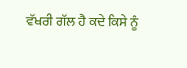ਵੱਖਰੀ ਗੱਲ ਹੈ ਕਦੇ ਕਿਸੇ ਨੂੰ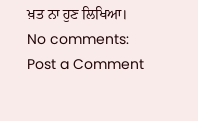ਖ਼ਤ ਨਾ ਹੁਣ ਲਿਖਿਆ।
No comments:
Post a Comment